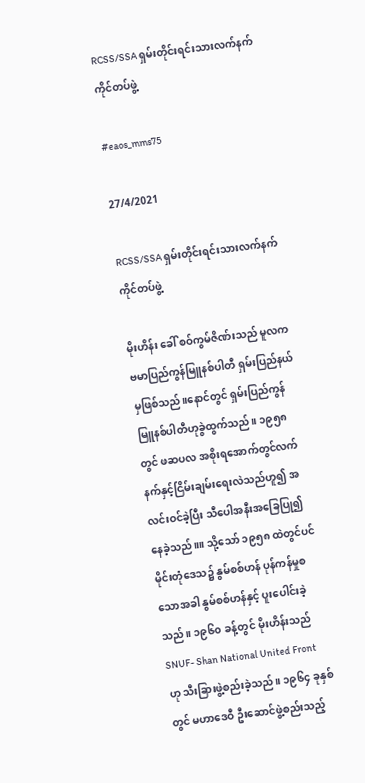RCSS/SSA ရှမ်းတိုင်းရင်းသားလက်နက်ကိုင်တပ်ဖွဲ့

#eaos_mms75

27/4/2021

RCSS/SSA ရှမ်းတိုင်းရင်းသားလက်နက်ကိုင်တပ်ဖွဲ့

မိုးဟိန်း ခေါ် စဝ်ကွမ်ဇိဏ်းသည် မူလက ဗမာပြည်ကွန်မြူနစ်ပါတီ ရှမ်းပြည်နယ်မှဖြစ်သည်။နောင်တွင် ရှမ်းပြည်ကွန်မြူနစ်ပါတီဟုခွဲထွက်သည်။ ၁၉၅၈ တွင် ဖဆပလ အစိုးရအောက်တွင်လက်နက်နှင့်ငြိမ်းချမ်းရေးလဲသည်ဟူ၍ အလင်းဝင်ခဲ့ပြီး သီပေါအနီးအခြေပြု၍နေခဲ့သည်။။ သို့သော် ၁၉၅၈ ထဲတွင်ပင်မိုင်းတုံဒေသ၌ နွမ်စစ်ဟန် ပုန်ကန်မှုစသောအခါ နွမ်စစ်ဟန်နှင့် ပူးပေါင်းခဲ့သည်။ ၁၉၆၀ ခန့်တွင် မိုးဟိန်းသည် SNUF- Shan National United Front ဟု သီးခြားဖွဲ့စည်းခဲ့သည်။ ၁၉၆၄ ခုနှစ်တွင် မဟာဒေဝီ ဦးဆောင်ဖွဲ့စည်းသည့်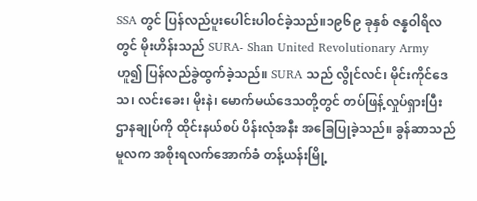SSA တွင် ပြန်လည်ပူးပေါင်းပါဝင်ခဲ့သည်။၁၉၆၉ ခုနှစ် ဇန္နဝါရိလတွင် မိုးဟိန်းသည် SURA- Shan United Revolutionary Army ဟူ၍ ပြန်လည်ခွဲထွက်ခဲ့သည်။ SURA သည် လွိုင်လင်၊ မိုင်းကိုင်ဒေသ၊ လင်းခေး၊ မိုးနဲ၊ မောက်မယ်ဒေသတို့တွင် တပ်ဖြန့်လှုပ်ရှားပြီး ဌာနချုပ်ကို ထိုင်းနယ်စပ် ပိန်းလုံအနီး အခြေပြုခဲ့သည်။ ခွန်ဆာသည် မူလက အစိုးရလက်အောက်ခံ တန့်ယန်းမြို့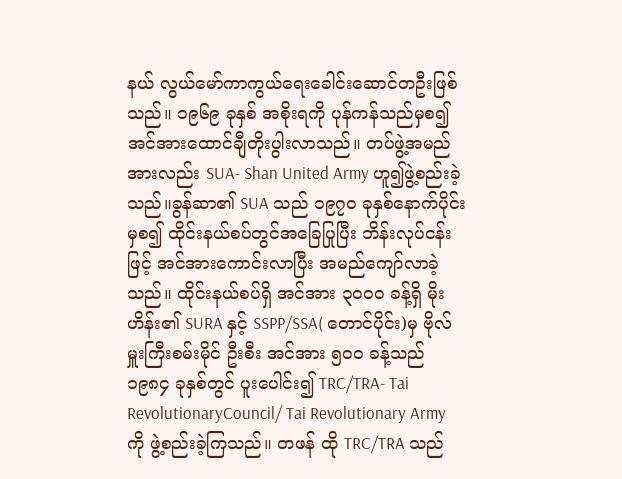နယ် လွယ်မော်ကာကွယ်ရေးခေါင်းဆောင်တဦးဖြစ်သည်။ ၁၉၆၉ ခုနှစ် အစိုးရကို ပုန်ကန်သည်မှစ၍ အင်အားထောင်ချီတိုးပွါးလာသည်။ တပ်ဖွဲ့အမည်အားလည်း SUA- Shan United Army ဟူ၍ဖွဲ့စည်းခဲ့သည်။ခွန်ဆာ၏ SUA သည် ၁၉၇၀ ခုနှစ်နောက်ပိုင်းမှစ၍ ထိုင်းနယ်စပ်တွင်အခြေပြုပြီး ဘိန်းလုပ်ငန်းဖြင့် အင်အားကောင်းလာပြီး အမည်ကျော်လာခဲ့သည်။ ထိုင်းနယ်စပ်ရှိ အင်အား ၃၀၀၀ ခန့်ရှိ မိုးဟိန်း၏ SURA နှင့် SSPP/SSA( တောင်ပိုင်း)မှ ဗိုလ်မှူးကြီးစမ်းမိုင် ဦးစီး အင်အား ၅၀၀ ခန့်သည် ၁၉၈၄ ခုနှစ်တွင် ပူးပေါင်း၍ TRC/TRA- Tai RevolutionaryCouncil/ Tai Revolutionary Army ကို ဖွဲ့စည်းခဲ့ကြသည်။ တဖန် ထို TRC/TRA သည်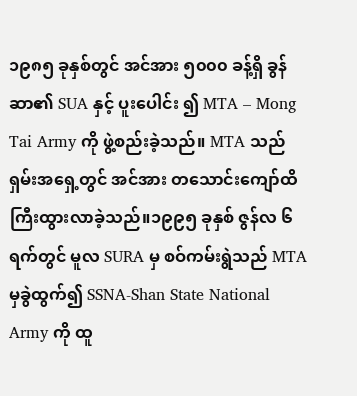၁၉၈၅ ခုနှစ်တွင် အင်အား ၅၀၀၀ ခန့်ရှိ ခွန်ဆာ၏ SUA နှင့် ပူးပေါင်း ၍ MTA – Mong Tai Army ကို ဖွဲ့စည်းခဲ့သည်။ MTA သည် ရှမ်းအရှေ့တွင် အင်အား တသောင်းကျော်ထိကြီးထွားလာခဲ့သည်။၁၉၉၅ ခုနှစ် ဇွန်လ ၆ ရက်တွင် မူလ SURA မှ စဝ်ကမ်းရွဲသည် MTA မှခွဲထွက်၍ SSNA-Shan State National Army ကို ထူ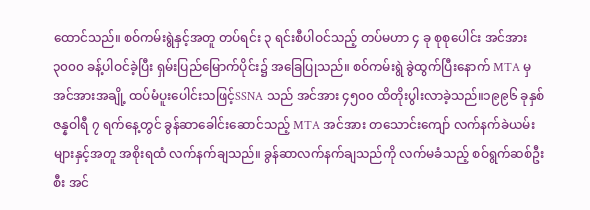ထောင်သည်။ စဝ်ကမ်းရွဲနှင့်အတူ တပ်ရင်း ၃ ရင်းစီပါဝင်သည့် တပ်မဟာ ၄ ခု စုစုပေါင်း အင်အား ၃၀၀၀ ခန့်ပါဝင်ခဲ့ပြီး ရှမ်းပြည်မြောက်ပိုင်း၌ အခြေပြုသည်။ စဝ်ကမ်းရွဲ ခွဲထွက်ပြီးနောက် MTA မှအင်အားအချို့ ထပ်မံပူးပေါင်းသဖြင့်SSNA သည် အင်အား ၄၅၀၀ ထိတိုးပွါးလာခဲ့သည်။၁၉၉၆ ခုနှစ် ဇန္နဝါရီ ၇ ရက်နေ့တွင် ခွန်ဆာခေါင်းဆောင်သည့် MTA အင်အား တသောင်းကျော် လက်နက်ခဲယမ်းများနှင့်အတူ အစိုးရထံ လက်နက်ချသည်။ ခွန်ဆာလက်နက်ချသည်ကို လက်မခံသည့် စဝ်ရွက်ဆစ်ဦးစီး အင်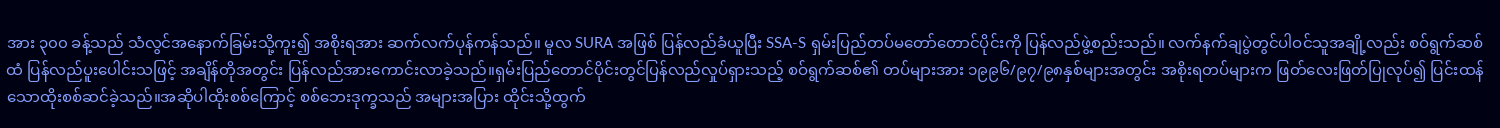အား ၃၀၀ ခန့်သည် သံလွင်အနောက်ခြမ်းသို့ကူး၍ အစိုးရအား ဆက်လက်ပုန်ကန်သည်။ မူလ SURA အဖြစ် ပြန်လည်ခံယူပြီး SSA-S ရှမ်းပြည်တပ်မတော်တောင်ပိုင်းကို ပြန်လည်ဖွဲ့စည်းသည်။ လက်နက်ချပွဲတွင်ပါဝင်သူအချို့လည်း စဝ်ရွက်ဆစ်ထံ ပြန်လည်ပူးပေါင်းသဖြင့် အချိန်တိုအတွင်း ပြန်လည်အားကောင်းလာခဲ့သည်။ရှမ်းပြည်တောင်ပိုင်းတွင်ပြန်လည်လှုပ်ရှားသည့် စဝ်ရွက်ဆစ်၏ တပ်များအား ၁၉၉၆/၉၇/၉၈နှစ်များအတွင်း အစိုးရတပ်များက ဖြတ်လေးဖြတ်ပြုလုပ်၍ ပြင်းထန်သောထိုးစစ်ဆင်ခဲ့သည်။အဆိုပါထိုးစစ်ကြောင့် စစ်ဘေးဒုက္ခသည် အများအပြား ထိုင်းသို့ထွက်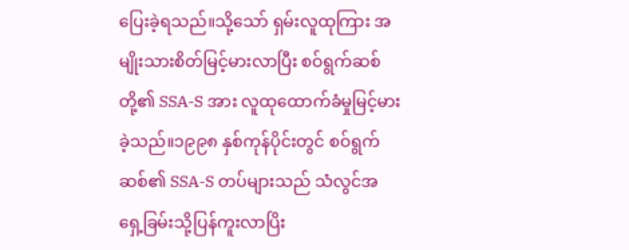ပြေးခဲ့ရသည်။သို့သော် ရှမ်းလူထုကြား အမျိုးသားစိတ်မြင့်မားလာပြီး စဝ်ရွက်ဆစ်တို့၏ SSA-S အား လူထုထောက်ခံမှုမြင့်မားခဲ့သည်။၁၉၉၈ နှစ်ကုန်ပိုင်းတွင် စဝ်ရွက်ဆစ်၏ SSA-S တပ်များသည် သံလွင်အရှေ့ခြမ်းသို့ပြန်ကူးလာပြိး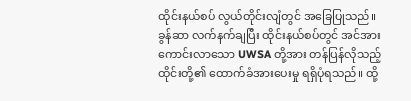ထိုင်းနယ်စပ် လွယ်တိုင်းလျံတွင် အခြေပြုသည်။ ခွန်ဆာ လက်နက်ချပြီး ထိုင်းနယ်စပ်တွင် အင်အားကောင်းလာသော UWSA တို့အား တန်ပြန်လိုသည့် ထိုင်းတို့၏ ထောက်ခံအားပေးမှု ရရှိပုံရသည်။ ထို့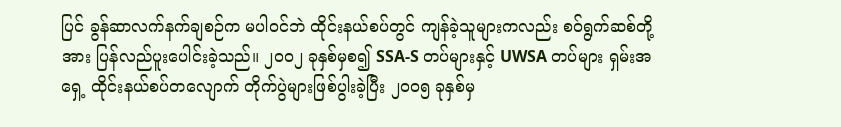ပြင် ခွန်ဆာလက်နက်ချစဉ်က မပါဝင်ဘဲ ထိုင်းနယ်စပ်တွင် ကျန်ခဲ့သူများကလည်း စဝ်ရွက်ဆစ်တို့အား ပြန်လည်ပူးပေါင်းခဲ့သည်။ ၂၀၀၂ ခုနှစ်မှစ၍ SSA-S တပ်များနှင့် UWSA တပ်များ ရှမ်းအရှေ့ ထိုင်းနယ်စပ်တလျောက် တိုက်ပွဲများဖြစ်ပွါးခဲ့ပြီး ၂၀၀၅ ခုနှစ်မှ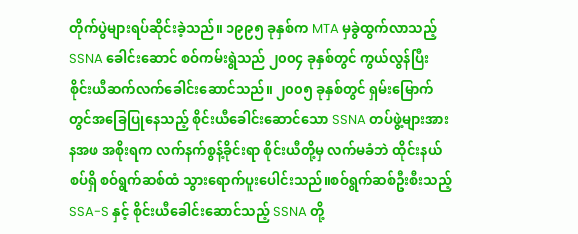တိုက်ပွဲများရပ်ဆိုင်းခဲ့သည်။ ၁၉၉၅ ခုနှစ်က MTA မှခွဲထွက်လာသည့် SSNA ခေါင်းဆောင် စဝ်ကမ်းရွဲသည် ၂၀၀၄ ခုနှစ်တွင် ကွယ်လွန်ပြီး စိုင်းယီဆက်လက်ခေါင်းဆောင်သည်။ ၂၀၀၅ ခုနှစ်တွင် ရှမ်းမြောက်တွင်အခြေပြုနေသည့် စိုင်းယီခေါင်းဆောင်သော SSNA တပ်ဖွဲ့များအား နအဖ အစိုးရက လက်နက်စွန့်ခိုင်းရာ စိုင်းယီတို့မှ လက်မခံဘဲ ထိုင်းနယ်စပ်ရှိ စဝ်ရွက်ဆစ်ထံ သွားရောက်ပူးပေါင်းသည်။စဝ်ရွက်ဆစ်ဦးစီးသည့် SSA-S နှင့် စိုင်းယီခေါင်းဆောင်သည့် SSNA တို့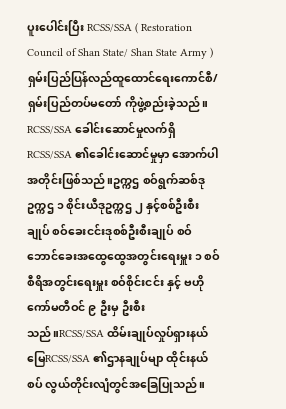ပူးပေါင်းပြီး RCSS/SSA ( Restoration Council of Shan State/ Shan State Army ) ရှမ်းပြည်ပြန်လည်ထူထောင်ရေးကောင်စီ/ရှမ်းပြည်တပ်မတော် ကိုဖွဲ့စည်းခဲ့သည်။ RCSS/SSA ခေါင်းဆောင်မှုလက်ရှိ RCSS/SSA ၏ခေါင်းဆောင်မှုမှာ အောက်ပါအတိုင်းဖြစ်သည်။ဥက္ကဌ စဝ်ရွက်ဆစ်ဒုဥက္ကဌ ၁ စိုင်းယီဒုဥက္ကဌ ၂ နှင့်စစ်ဦးစီးချုပ် စဝ်ခေးငင်းဒုစစ်ဦးစီးချုပ် စဝ်ဘောင်ခေးအထွေထွေအတွင်းရေးမှူး ၁ စဝ်စီရိအတွင်းရေးမှူး စဝ်စိုင်းငင်း နှင့် ဗဟိုကော်မတီဝင် ၉ ဦးမှ ဦးစီးသည်။RCSS/SSA ထိမ်းချုပ်လှုပ်ရှားနယ်မြေRCSS/SSA ၏ဌာနချုပ်မျာ ထိုင်းနယ်စပ် လွယ်တိုင်းလျံတွင်အခြေပြုသည်။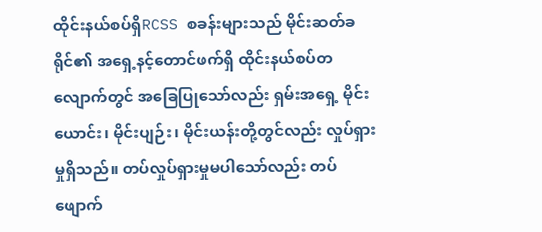ထိုင်းနယ်စပ်ရှိRCSS စခန်းများသည် မိုင်းဆတ်ခရိုင်၏ အရှေ့နင့်တောင်ဖက်ရှိ ထိုင်းနယ်စပ်တလျောက်တွင် အခြေပြုသော်လည်း ရှမ်းအရှေ့ မိုင်းယောင်း၊ မိုင်းပျဉ်း၊ မိုင်းယန်းတို့တွင်လည်း လှုပ်ရှား မှုရှိသည်။ တပ်လှုပ်ရှားမှုမပါသော်လည်း တပ်ဖျောက်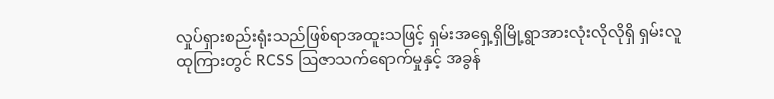လှုပ်ရှားစည်းရုံးသည်ဖြစ်ရာအထူးသဖြင့် ရှမ်းအရှေ့ရှိမြို့ရွာအားလုံးလိုလိုရှိ ရှမ်းလူထုကြားတွင် RCSS ဩဇာသက်ရောက်မှုနှင့် အခွန်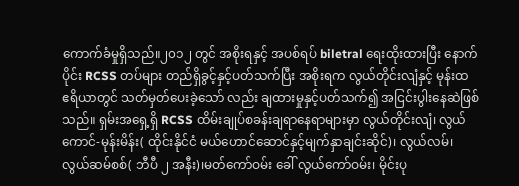ကောက်ခံမှုရှိသည်။၂၀၁၂ တွင် အစိုးရနှင့် အပစ်ရပ် biletral ရေးထိုးထားပြီး နောက်ပိုင်း RCSS တပ်များ တည်ရှိခွင့်နှင့်ပတ်သက်ပြီး အစိုးရက လွယ်တိုင်းလျံနှင့် မုန်းထ ဧရိယာတွင် သတ်မှတ်ပေးခဲ့သော် လည်း ချထားမှုနှင့်ပတ်သက်၍ အငြင်းပွါးနေဆဲဖြစ်သည်။ ရှမ်းအရှေ့ရှိ RCSS ထိမ်းချုပ်စခန်းချရာနေရာများမှာ လွယ်တိုင်းလျံ၊ လွယ်ကောင်-မုန်းမိန်း( ထိုင်းနိုင်ငံ မယ်ဟောင်ဆောင်နှင့်မျက်နှာချင်းဆိုင်)၊ လွယ်လမ်၊ လွယ်ဆမ်စစ်( ဘီပီ ၂ အနီး)၊မတ်ကော်ဝမ်း ခေါ် လွယ်ကော်ဝမ်း၊ မိုင်းပု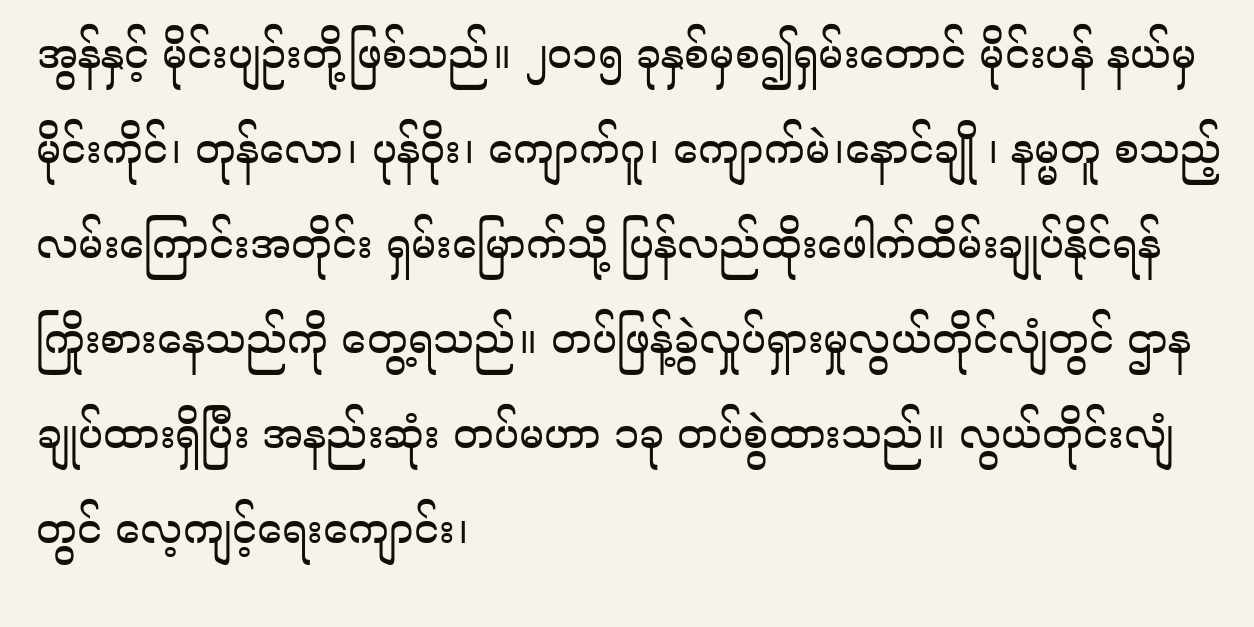အွန်နှင့် မိုင်းပျဉ်းတို့ဖြစ်သည်။ ၂၀၁၅ ခုနှစ်မှစ၍ရှမ်းတောင် မိုင်းပန် နယ်မှ မိုင်းကိုင်၊ တုန်လော၊ ပုန်ဝိုး၊ ကျောက်ဂူ၊ ကျောက်မဲ၊နောင်ချို ၊ နမ္မတူ စသည့်လမ်းကြောင်းအတိုင်း ရှမ်းမြောက်သို့ ပြန်လည်ထိုးဖေါက်ထိမ်းချုပ်နိုင်ရန် ကြိုးစားနေသည်ကို တွေ့ရသည်။ တပ်ဖြန့်ခွဲလှုပ်ရှားမှုလွယ်တိုင်လျံတွင် ဌာနချုပ်ထားရှိပြီး အနည်းဆုံး တပ်မဟာ ၁ခု တပ်စွဲထားသည်။ လွယ်တိုင်းလျံတွင် လေ့ကျင့်ရေးကျောင်း၊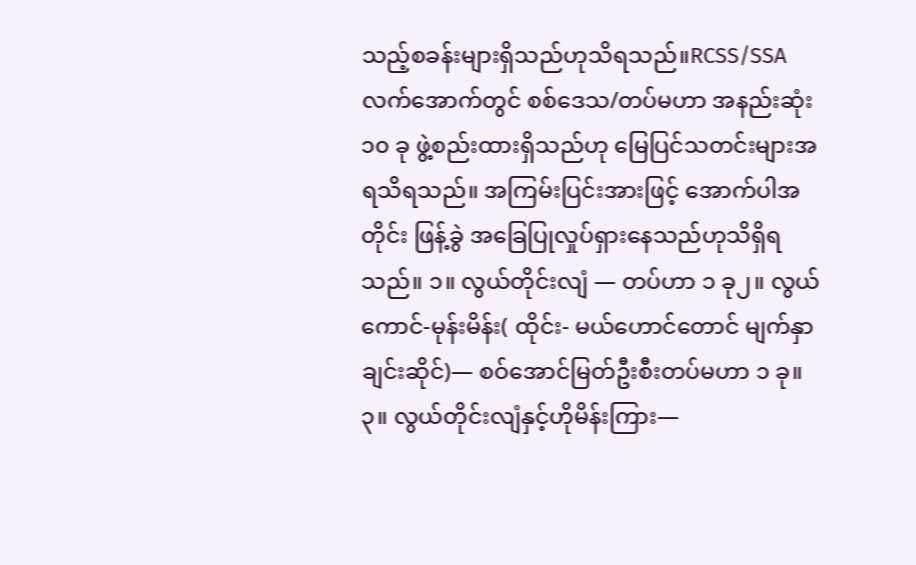သည့်စခန်းများရှိသည်ဟုသိရသည်။RCSS/SSA လက်အောက်တွင် စစ်ဒေသ/တပ်မဟာ အနည်းဆုံး ၁၀ ခု ဖွဲ့စည်းထားရှိသည်ဟု မြေပြင်သတင်းများအရသိရသည်။ အကြမ်းပြင်းအားဖြင့် အောက်ပါအတိုင်း ဖြန့်ခွဲ အခြေပြုလှုပ်ရှားနေသည်ဟုသိရှိရသည်။ ၁။ လွယ်တိုင်းလျံ — တပ်ဟာ ၁ ခု၂။ လွယ်ကောင်-မုန်းမိန်း( ထိုင်း- မယ်ဟောင်တောင် မျက်နှာချင်းဆိုင်)— စဝ်အောင်မြတ်ဦးစီးတပ်မဟာ ၁ ခု။၃။ လွယ်တိုင်းလျံနှင့်ဟိုမိန်းကြား—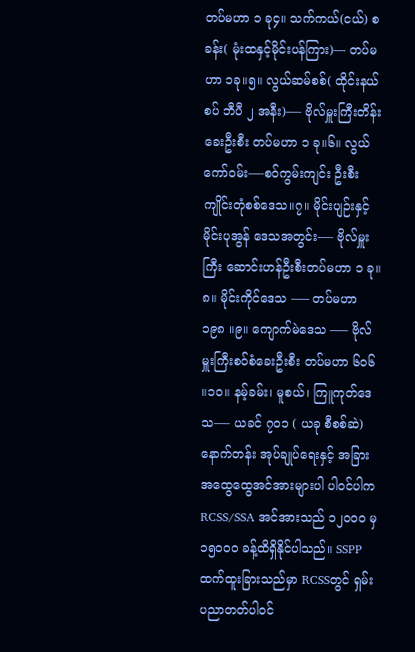တပ်မဟာ ၁ ခု၄။ သက်ကယ်(ငယ်) စခန်း( မုံးထနှင့်မိုင်းပန်ကြား)— တပ်မဟာ ၁ခု။၅။ လွယ်ဆမ်စစ်( ထိုင်းနယ်စပ် ဘီပီ ၂ အနီး)—- ဗိုလ်မှူးကြီးတိန်းခေးဦးစီး တပ်မဟာ ၁ ခု။၆။ လွယ်ကော်ဝမ်း—-စဝ်ကွမ်းကျင်း ဦးစီး ကျိုင်းတုံစစ်ဒေသ။၇။ မိုင်းပျဉ်းနှင့် မိုင်းပုအွန် ဒေသအတွင်း—- ဗိုလ်မှူးကြီး ဆောင်းဟန်ဦးစီးတပ်မဟာ ၁ ခု။၈။ မိုင်းကိုင်ဒေသ —– တပ်မဟာ ၁၉၈ ။၉။ ကျောက်မဲဒေသ —– ဗိုလ်မှူးကြီးစဝ်စံခေးဦးစီး တပ်မဟာ ၆၀၆ ။၁၀။ နမ့်ခမ်း၊ မူစယ်၊ ကြူကုတ်ဒေသ—- ယခင် ၇၀၁ ( ယခု စီစစ်ဆဲ) နောက်တန်း အုပ်ချုပ်ရေးနှင့် အခြားအထွေထွေအင်အားများပါ ပါဝင်ပါက RCSS/SSA အင်အားသည် ၁၂၀၀၀ မှ ၁၅၀၀၀ ခန့်ထိရှိနိုင်ပါသည်။ SSPP ထက်ထူးခြားသည်မှာ RCSSတွင် ရှမ်းပညာတတ်ပါဝင်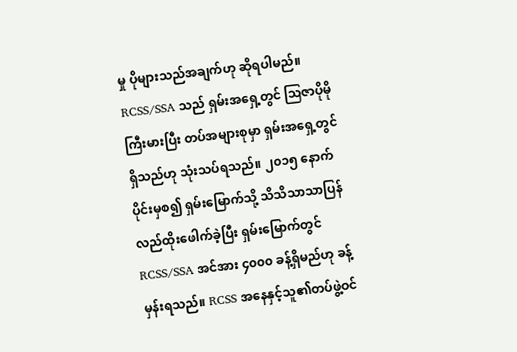မှု ပိုများသည်အချက်ဟု ဆိုရပါမည်။ RCSS/SSA သည် ရှမ်းအရှေ့တွင် ဩဇာပိုမိုကြီးမားပြီး တပ်အများစုမှာ ရှမ်းအရှေ့တွင်ရှိသည်ဟု သုံးသပ်ရသည်။ ၂၀၁၅ နောက်ပိုင်းမှစ၍ ရှမ်းမြောက်သို့ သိသိသာသာပြန်လည်ထိုးဖေါက်ခဲ့ပြီး ရှမ်းမြောက်တွင် RCSS/SSA အင်အား ၄၀၀၀ ခန့်ရှိမည်ဟု ခန့်မှန်းရသည်။ RCSS အနေနှင့်သူ၏တပ်ဖွဲ့ဝင်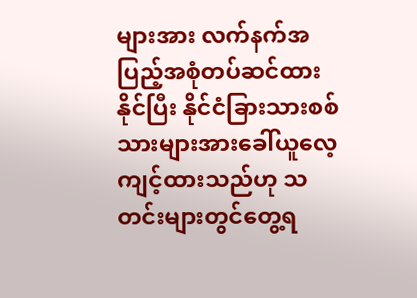များအား လက်နက်အပြည့်အစုံတပ်ဆင်ထားနိုင်ပြီး နိုင်ငံခြားသားစစ်သားများအားခေါ်ယူလေ့ကျင့်ထားသည်ဟု သတင်းများတွင်တွေ့ရ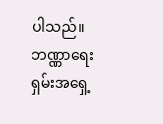ပါသည်။ ဘဏ္ဏာရေးရှမ်းအရှေ့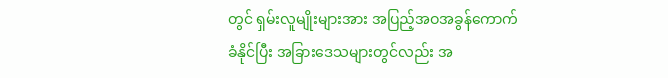တွင် ရှမ်းလူမျိုးများအား အပြည့်အဝအခွန်ကောက်ခံနိုင်ပြီး အခြားဒေသများတွင်လည်း အ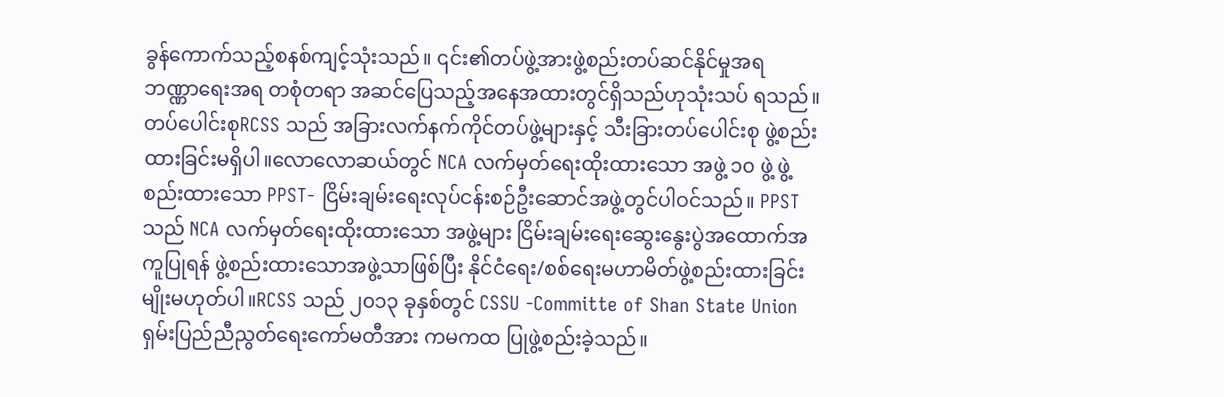ခွန်ကောက်သည့်စနစ်ကျင့်သုံးသည်။ ၎င်း၏တပ်ဖွဲ့အားဖွဲ့စည်းတပ်ဆင်နိုင်မှုအရ ဘဏ္ဏာရေးအရ တစုံတရာ ‌အဆင်ပြေသည့်အနေအထားတွင်ရှိသည်ဟုသုံးသပ် ရသည်။ တပ်ပေါင်းစုRCSS သည် အခြားလက်နက်ကိုင်တပ်ဖွဲ့များနှင့် သီးခြားတပ်ပေါင်းစု ဖွဲ့စည်းထားခြင်းမရှိပါ။လောလောဆယ်တွင် NCA လက်မှတ်ရေးထိုးထားသော အဖွဲ့ ၁၀ ဖွဲ့ ဖွဲ့စည်းထားသော PPST- ငြိမ်းချမ်းရေးလုပ်ငန်းစဉ်ဦးဆောင်အဖွဲ့တွင်ပါဝင်သည်။ PPST သည် NCA လက်မှတ်ရေးထိုးထားသော အဖွဲ့များ ငြိမ်းချမ်းရေးဆွေးနွေးပွဲအထောက်အကူပြုရန် ဖွဲ့စည်းထားသောအဖွဲ့သာဖြစ်ပြီး နိုင်ငံရေး/စစ်ရေးမဟာမိတ်ဖွဲ့စည်းထားခြင်းမျိုးမဟုတ်ပါ။RCSS သည် ၂၀၁၃ ခုနှစ်တွင် CSSU -Committe of Shan State Union ရှမ်းပြည်ညီညွတ်ရေးကော်မတီအား ကမကထ ပြုဖွဲ့စည်းခဲ့သည်။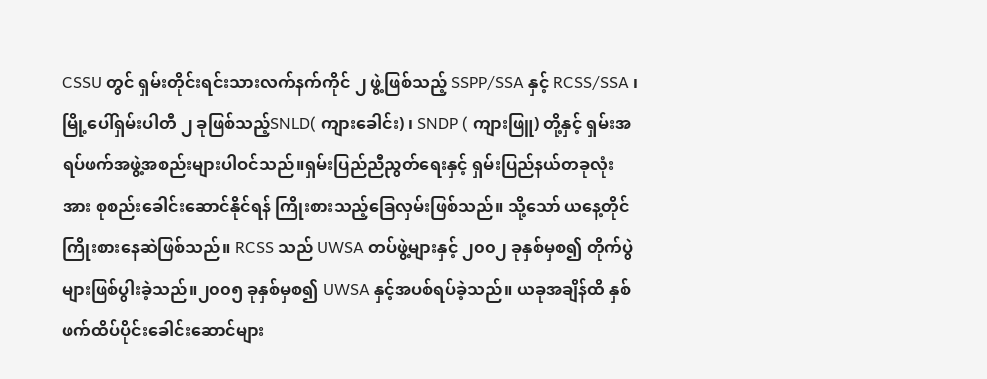CSSU တွင် ရှမ်းတိုင်းရင်းသားလက်နက်ကိုင် ၂ ဖွဲ့ဖြစ်သည့် SSPP/SSA နှင့် RCSS/SSA ၊ မြို့ပေါ်ရှမ်းပါတီ ၂ ခုဖြစ်သည့်SNLD( ကျားခေါင်း) ၊ SNDP ( ကျားဖြူ) တို့နှင့် ရှမ်းအရပ်ဖက်အဖွဲ့အစည်းများပါဝင်သည်။ရှမ်းပြည်ညီညွတ်ရေးနှင့် ရှမ်းပြည်နယ်တခုလုံးအား စုစည်းခေါင်းဆောင်နိုင်ရန် ကြိုးစားသည့်ခြေလှမ်းဖြစ်သည်။ သို့သော် ယနေ့တိုင် ကြိုးစားနေဆဲဖြစ်သည်။ RCSS သည် UWSA တပ်ဖွဲ့များနှင့် ၂၀၀၂ ခုနှစ်မှစ၍ တိုက်ပွဲများဖြစ်ပွါးခဲ့သည်။၂၀၀၅ ခုနှစ်မှစ၍ UWSA နှင့်အပစ်ရပ်ခဲ့သည်။ ယခုအချိန်ထိ နှစ်ဖက်ထိပ်ပိုင်းခေါင်းဆောင်များ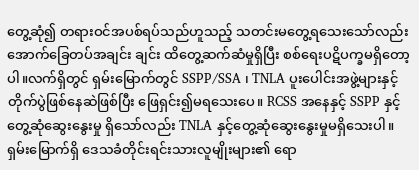တွေ့ဆုံ၍ တရားဝင်အပစ်ရပ်သည်ဟူသည့် သတင်းမတွေ့ရသေးသော်လည်း အောက်ခြေတပ်အချင်း ချင်း ထိတွေ့ဆက်ဆံမှုရှိပြီး စစ်ရေးပဋိပက္ခမရှိတော့ပါ။လက်ရှိတွင် ရှမ်းမြောက်တွင် SSPP/SSA ၊ TNLA ပူးပေါင်းအဖွဲ့များနှင့်တိုက်ပွဲဖြစ်နေဆဲဖြစ်ပြီး ဖြေရှင်း၍မရသေးပေ။ RCSS အနေနှင့် SSPP နှင့်တွေ့ဆုံဆွေးနွေးမှု ရှိသော်လည်း TNLA နှင့်တွေ့ဆုံဆွေးနွေးမှုမရှိသေးပါ။ ရှမ်းမြောက်ရှိ ဒေသခံတိုင်းရင်းသားလူမျိုးများ၏ ရော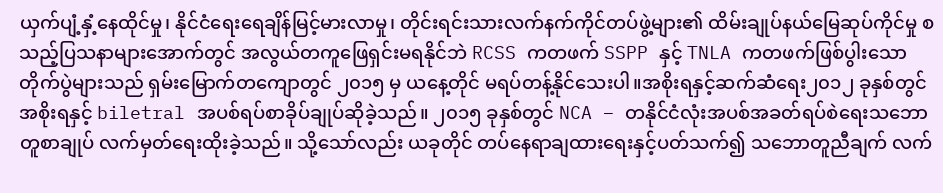ယှက်ပျံ့နှံ့နေထိုင်မှု၊ နိုင်ငံရေးရေချိန်မြင့်မားလာမှု၊ တိုင်းရင်းသားလက်နက်ကိုင်တပ်ဖွဲ့များ၏ ထိမ်းချုပ်နယ်မြေဆုပ်ကိုင်မှု စသည့်ပြသနာများအောက်တွင် အလွယ်တကူဖြေရှင်းမရနိုင်ဘဲ RCSS ကတဖက် SSPP နှင့် TNLA ကတဖက်ဖြစ်ပွါးသော တိုက်ပွဲများသည် ရှမ်းမြောက်တကျောတွင် ၂၀၁၅ မှ ယနေ့တိုင် မရပ်တန့်နိုင်သေးပါ။အစိုးရနှင့်ဆက်ဆံရေး၂၀၁၂ ခုနှစ်တွင် အစိုးရနှင့် biletral အပစ်ရပ်စာခိုပ်ချုပ်ဆိုခဲ့သည်။ ၂၀၁၅ ခုနှစ်တွင် NCA – တနိုင်ငံလုံးအပစ်အခတ်ရပ်စဲရေးသဘောတူစာချုပ် လက်မှတ်ရေးထိုးခဲ့သည်။ သို့သော်လည်း ယခုတိုင် တပ်နေရာချထားရေးနှင့်ပတ်သက်၍ သဘောတူညီချက် လက်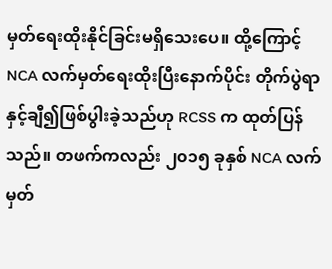မှတ်ရေးထိုးနိုင်ခြင်းမရှိသေးပေ။ ထို့ကြောင့် NCA လက်မှတ်ရေးထိုးပြီးနောက်ပိုင်း တိုက်ပွဲရာနှင့်ချီ၍ဖြစ်ပွါးခဲ့သည်ဟု RCSS က ထုတ်ပြန်သည်။ တဖက်ကလည်း ၂၀၁၅ ခုနှစ် NCA လက်မှတ်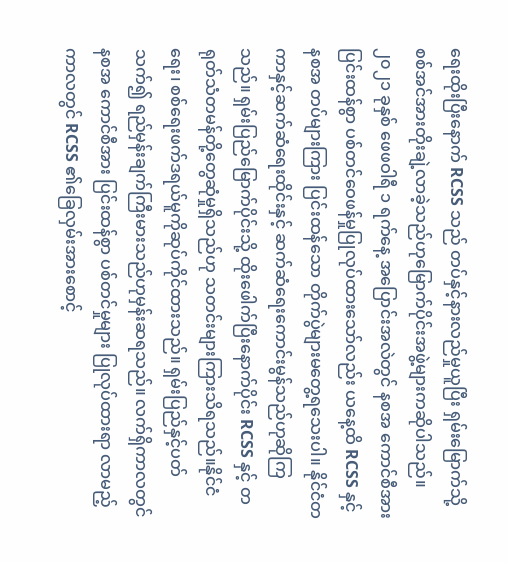ရေးထိုးပြီးနောက် RCSS သည် တပ်နှင့်နားလည်မှုယူပြီး ရှမ်းမြောက်သို့စစ်အင်အားတိုးချဲ့လာခဲ့သည်ဟုမြောက်ပိုင်းအဖွဲ့များကဆိုပါသည်။ ၂၀၂၁ ခုနှစ် ဖေဖဝါရီ ၁ ရက်နေ့ အပြောင်းအလဲတွင် နစအ ကောင်စီအား ပြင်းထန်စွာ ပစ်တင်ဝေဖန်မှုပြုလုပ်ထားသော်လည်း ယနေ့ထိ RCSS နှင့် နစအ တပ်များကြား ပြင်းထန်သော တိုက်ပွဲများမတွေ့ရသေးပါ။ နိုင်ငံတကာနှင့်ဆက်ဆံရေးထိုင်းနှင့် ဆက်ဆံရေးကောင်းမွန်သည်ဟုဆိုကြသည်။ ရှမ်းပြည်မြောက်ပိုင်းသို့ ထိုးဖေါက်ပြီးနောက်ပိုင်း RCSS နှင့် တရုတ်သံတမန်တို့တွေဆုံမှုရှိသည်ဟု သတင်းများကြားသိရသည်။နိုင်ငံရေး၊ စစ်ရေးဖက်ဒရယ်မူကိုဆုပ်ကိုင်ထားသည်။ ရှမ်းပြည်နှင့်ပတ်သက်၍ ရည်မှန်းချက်ကြီးမားသည်ဟုမှန်းဆရသည်။ လက်ရှိကာလတွင် နစအ ကောင်စီအား ပြင်းထန်စွာ ပစ်တင်မှုများ ပြုလုပ်ထားရာ လာမည့်ကာလတွင် RCSS ၏ခြေလှမ်းအားစောင့်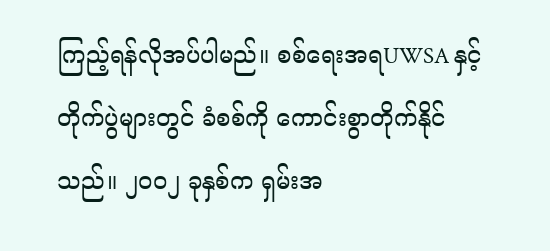ကြည့်ရန်လိုအပ်ပါမည်။ စစ်ရေးအရUWSA နှင့်တိုက်ပွဲများတွင် ခံစစ်ကို ကောင်းစွာတိုက်နိုင်သည်။ ၂၀၀၂ ခုနှစ်က ရှမ်းအ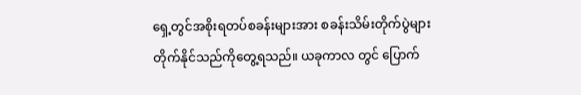ရှေ့တွင်အစိုးရတပ်စခန်းများအား စခန်းသိမ်းတိုက်ပွဲများ တိုက်နိုင်သည်ကိုတွေ့ရသည်။ ယခုကာလ တွင် ပြောက်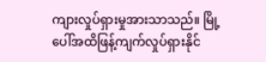ကျားလှုပ်ရှားမှုအားသာသည်။ မြို့ပေါ်အထိဖြန့်ကျက်လှုပ်ရှားနိုင်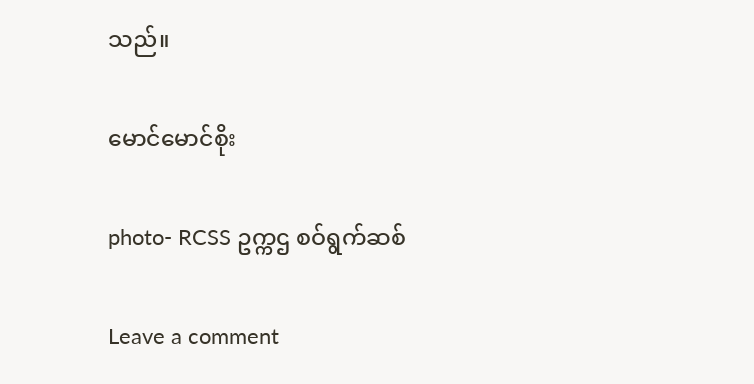သည်။

မောင်မောင်စိုး

photo- RCSS ဥက္ကဌ စဝ်ရွက်ဆစ်

Leave a comment